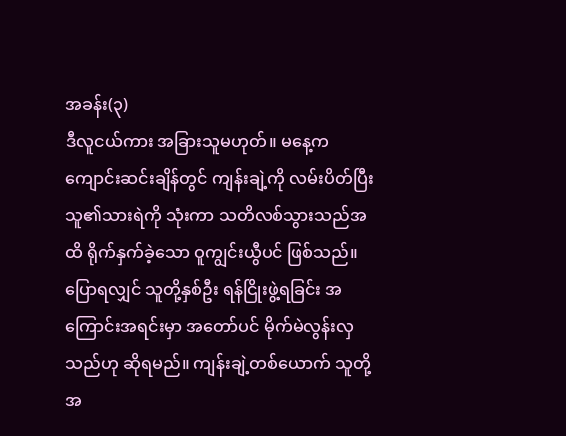အခန်း(၃)
ဒီလူငယ်ကား အခြားသူမဟုတ်။ မနေ့က ကျောင်းဆင်းချိန်တွင် ကျန်းချဲ့ကို လမ်းပိတ်ပြီး သူ၏သားရဲကို သုံးကာ သတိလစ်သွားသည်အထိ ရိုက်နှက်ခဲ့သော ဝူကျွင်းယွီပင် ဖြစ်သည်။ ပြောရလျှင် သူတို့နှစ်ဦး ရန်ငြိုးဖွဲ့ရခြင်း အကြောင်းအရင်းမှာ အတော်ပင် မိုက်မဲလွန်းလှသည်ဟု ဆိုရမည်။ ကျန်းချဲ့တစ်ယောက် သူတို့အ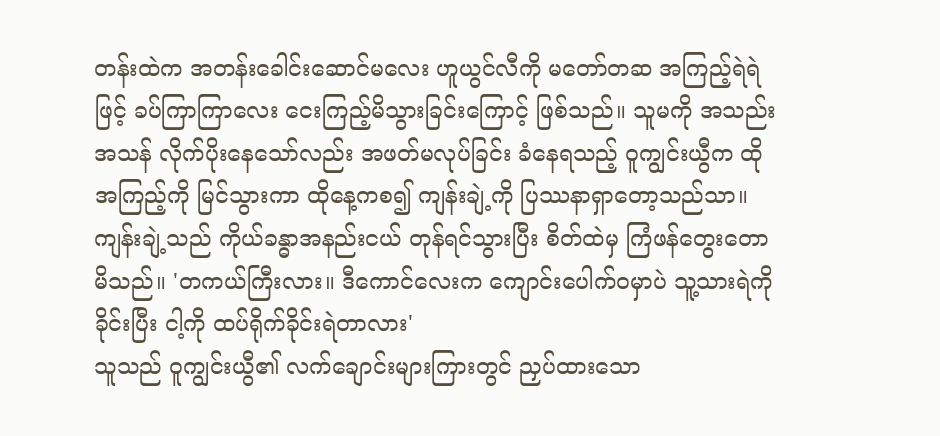တန်းထဲက အတန်းခေါင်းဆောင်မလေး ဟူယွင်လီကို မတော်တဆ အကြည့်ရဲရဲဖြင့် ခပ်ကြာကြာလေး ငေးကြည့်မိသွားခြင်းကြောင့် ဖြစ်သည်။ သူမကို အသည်းအသန် လိုက်ပိုးနေသော်လည်း အဖတ်မလုပ်ခြင်း ခံနေရသည့် ဝူကျွင်းယွီက ထိုအကြည့်ကို မြင်သွားကာ ထိုနေ့ကစ၍ ကျန်းချဲ့ကို ပြဿနာရှာတော့သည်သာ။
ကျန်းချဲ့သည် ကိုယ်ခန္ဓာအနည်းငယ် တုန်ရင်သွားပြီး စိတ်ထဲမှ ကြံဖန်တွေးတောမိသည်။ 'တကယ်ကြီးလား။ ဒီကောင်လေးက ကျောင်းပေါက်ဝမှာပဲ သူ့သားရဲကိုခိုင်းပြီး ငါ့ကို ထပ်ရိုက်ခိုင်းရဲတာလား'
သူသည် ဝူကျွင်းယွီ၏ လက်ချောင်းများကြားတွင် ညှပ်ထားသော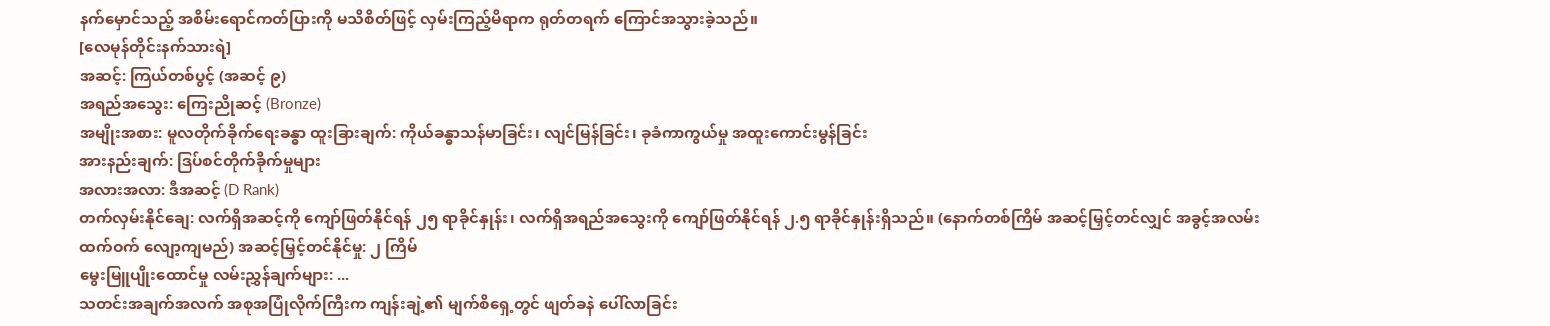နက်မှောင်သည့် အစိမ်းရောင်ကတ်ပြားကို မသိစိတ်ဖြင့် လှမ်းကြည့်မိရာက ရုတ်တရက် ကြောင်အသွားခဲ့သည်။
[လေမုန်တိုင်းနက်သားရဲ]
အဆင့်: ကြယ်တစ်ပွင့် (အဆင့် ၉)
အရည်အသွေး: ကြေးညိုဆင့် (Bronze)
အမျိုးအစား: မူလတိုက်ခိုက်ရေးခန္ဓာ ထူးခြားချက်: ကိုယ်ခန္ဓာသန်မာခြင်း၊ လျင်မြန်ခြင်း၊ ခုခံကာကွယ်မှု အထူးကောင်းမွန်ခြင်း
အားနည်းချက်: ဒြပ်စင်တိုက်ခိုက်မှုများ
အလားအလာ: ဒီအဆင့် (D Rank)
တက်လှမ်းနိုင်ချေ: လက်ရှိအဆင့်ကို ကျော်ဖြတ်နိုင်ရန် ၂၅ ရာခိုင်နှုန်း၊ လက်ရှိအရည်အသွေးကို ကျော်ဖြတ်နိုင်ရန် ၂.၅ ရာခိုင်နှုန်းရှိသည်။ (နောက်တစ်ကြိမ် အဆင့်မြှင့်တင်လျှင် အခွင့်အလမ်း ထက်ဝက် လျော့ကျမည်) အဆင့်မြှင့်တင်နိုင်မှု: ၂ ကြိမ်
မွေးမြူပျိုးထောင်မှု လမ်းညွှန်ချက်များ: ...
သတင်းအချက်အလက် အစုအပြုံလိုက်ကြီးက ကျန်းချဲ့၏ မျက်စိရှေ့တွင် ဖျတ်ခနဲ ပေါ်လာခြင်း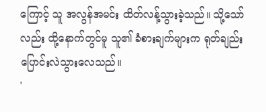ကြောင့် သူ အလွန်အမင်း ထိတ်လန့်သွားခဲ့သည်။ သို့သော်လည်း ထို့နောက်တွင်မူ သူ၏ ခံစားချက်များက ရုတ်ချည်း ပြောင်းလဲသွားလေသည်။
'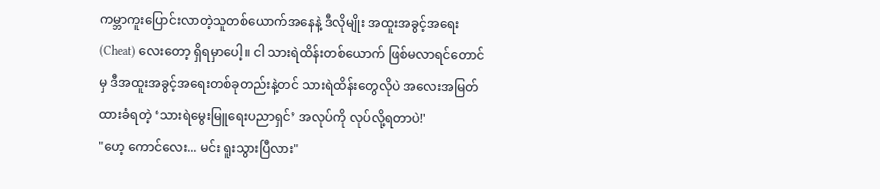ကမ္ဘာကူးပြောင်းလာတဲ့သူတစ်ယောက်အနေနဲ့ ဒီလိုမျိုး အထူးအခွင့်အရေး (Cheat) လေးတော့ ရှိရမှာပေါ့။ ငါ သားရဲထိန်းတစ်ယောက် ဖြစ်မလာရင်တောင်မှ ဒီအထူးအခွင့်အရေးတစ်ခုတည်းနဲ့တင် သားရဲထိန်းတွေလိုပဲ အလေးအမြတ်ထားခံရတဲ့ ‘သားရဲမွေးမြူရေးပညာရှင်’ အလုပ်ကို လုပ်လို့ရတာပဲ!'
"ဟေ့ ကောင်လေး... မင်း ရူးသွားပြီလား"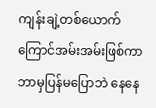ကျန်းချဲ့တစ်ယောက် ကြောင်အမ်းအမ်းဖြစ်ကာ ဘာမှပြန်မပြောဘဲ နေနေ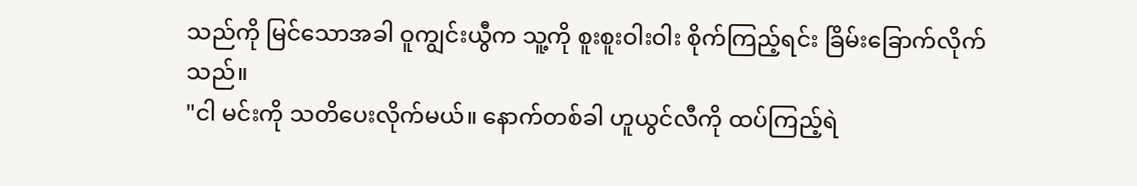သည်ကို မြင်သောအခါ ဝူကျွင်းယွီက သူ့ကို စူးစူးဝါးဝါး စိုက်ကြည့်ရင်း ခြိမ်းခြောက်လိုက်သည်။
"ငါ မင်းကို သတိပေးလိုက်မယ်။ နောက်တစ်ခါ ဟူယွင်လီကို ထပ်ကြည့်ရဲ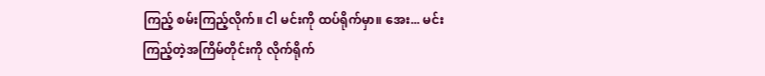ကြည့် စမ်းကြည့်လိုက်။ ငါ မင်းကို ထပ်ရိုက်မှာ။ အေး... မင်း ကြည့်တဲ့အကြိမ်တိုင်းကို လိုက်ရိုက်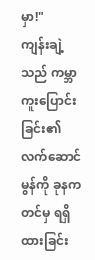မှာ!"
ကျန်းချဲ့သည် ကမ္ဘာကူးပြောင်းခြင်း၏ လက်ဆောင်မွန်ကို ခုနကတင်မှ ရရှိထားခြင်း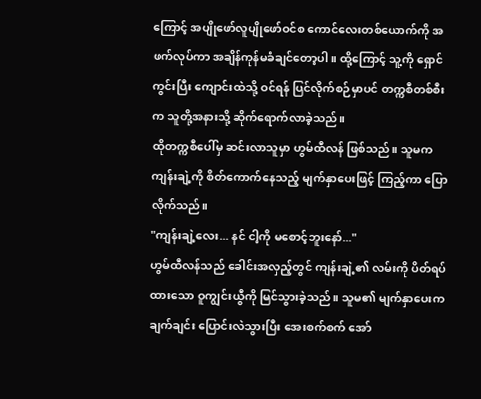ကြောင့် အပျိုဖော်လူပျိုဖော်ဝင်စ ကောင်လေးတစ်ယောက်ကို အဖက်လုပ်ကာ အချိန်ကုန်မခံချင်တော့ပါ။ ထို့ကြောင့် သူ့ကို ရှောင်ကွင်းပြီး ကျောင်းထဲသို့ ဝင်ရန် ပြင်လိုက်စဉ်မှာပင် တက္ကစီတစ်စီးက သူတို့အနားသို့ ဆိုက်ရောက်လာခဲ့သည်။
ထိုတက္ကစီပေါ်မှ ဆင်းလာသူမှာ ဟွမ်ထီလန် ဖြစ်သည်။ သူမက ကျန်းချဲ့ကို စိတ်ကောက်နေသည့် မျက်နှာပေးဖြင့် ကြည့်ကာ ပြောလိုက်သည်။
"ကျန်းချဲ့လေး... နင် ငါ့ကို မစောင့်ဘူးနော်..."
ဟွမ်ထီလန်သည် ခေါင်းအလှည့်တွင် ကျန်းချဲ့၏ လမ်းကို ပိတ်ရပ်ထားသော ဝူကျွင်းယွီကို မြင်သွားခဲ့သည်။ သူမ၏ မျက်နှာပေးက ချက်ချင်း ပြောင်းလဲသွားပြီး အေးစက်စက် အော်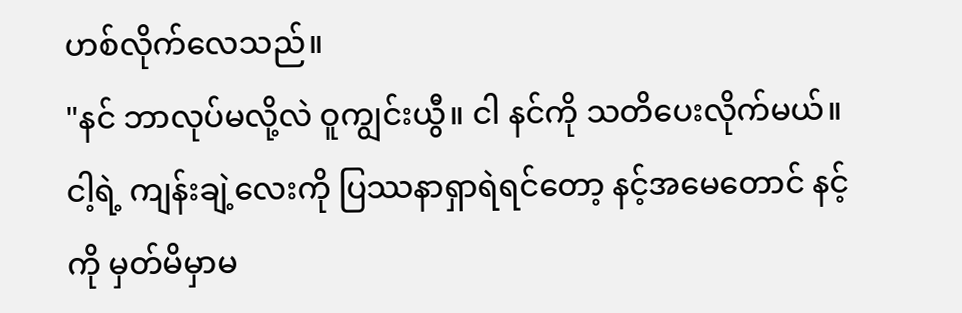ဟစ်လိုက်လေသည်။
"နင် ဘာလုပ်မလို့လဲ ဝူကျွင်းယွီ။ ငါ နင်ကို သတိပေးလိုက်မယ်။ ငါ့ရဲ့ ကျန်းချဲ့လေးကို ပြဿနာရှာရဲရင်တော့ နင့်အမေတောင် နင့်ကို မှတ်မိမှာမ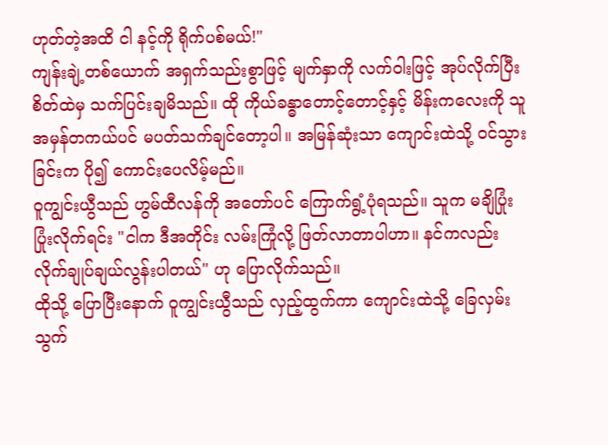ဟုတ်တဲ့အထိ ငါ နင့်ကို ရိုက်ပစ်မယ်!"
ကျန်းချဲ့တစ်ယောက် အရှက်သည်းစွာဖြင့် မျက်နှာကို လက်ဝါးဖြင့် အုပ်လိုက်ပြီး စိတ်ထဲမှ သက်ပြင်းချမိသည်။ ထို ကိုယ်ခန္ဓာတောင့်တောင့်နှင့် မိန်းကလေးကို သူ အမှန်တကယ်ပင် မပတ်သက်ချင်တော့ပါ။ အမြန်ဆုံးသာ ကျောင်းထဲသို့ ဝင်သွားခြင်းက ပို၍ ကောင်းပေလိမ့်မည်။
ဝူကျွင်းယွီသည် ဟွမ်ထီလန်ကို အတော်ပင် ကြောက်ရွံ့ပုံရသည်။ သူက မချိပြုံး ပြုံးလိုက်ရင်း "ငါက ဒီအတိုင်း လမ်းကြုံလို့ ဖြတ်လာတာပါဟာ။ နင်ကလည်း လိုက်ချုပ်ချယ်လွန်းပါတယ်" ဟု ပြောလိုက်သည်။
ထိုသို့ ပြောပြီးနောက် ဝူကျွင်းယွီသည် လှည့်ထွက်ကာ ကျောင်းထဲသို့ ခြေလှမ်းသွက်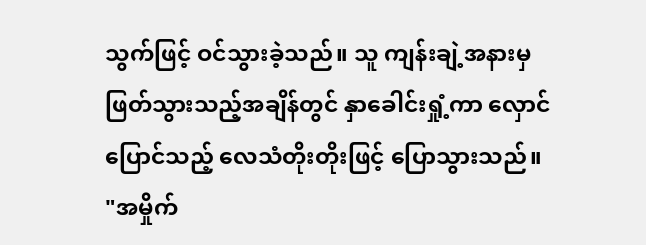သွက်ဖြင့် ဝင်သွားခဲ့သည်။ သူ ကျန်းချဲ့အနားမှ ဖြတ်သွားသည့်အချိန်တွင် နှာခေါင်းရှုံ့ကာ လှောင်ပြောင်သည့် လေသံတိုးတိုးဖြင့် ပြောသွားသည်။
"အမှိုက်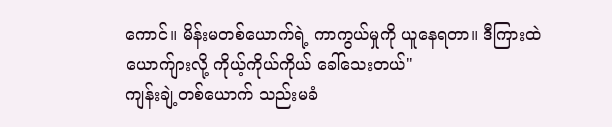ကောင်။ မိန်းမတစ်ယောက်ရဲ့ ကာကွယ်မှုကို ယူနေရတာ။ ဒီကြားထဲ ယောက်ျားလို့ ကိုယ့်ကိုယ်ကိုယ် ခေါ်သေးတယ်"
ကျန်းချဲ့တစ်ယောက် သည်းမခံ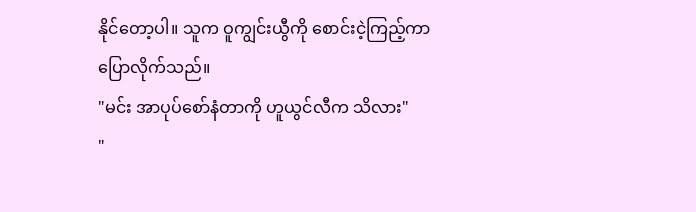နိုင်တော့ပါ။ သူက ဝူကျွင်းယွီကို စောင်းငဲ့ကြည့်ကာ ပြောလိုက်သည်။
"မင်း အာပုပ်စော်နံတာကို ဟူယွင်လီက သိလား"
"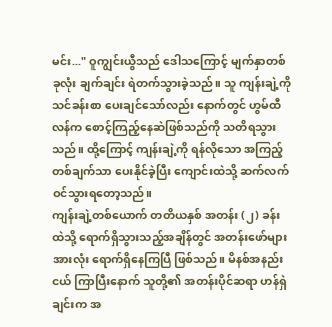မင်း..." ဝူကျွင်းယွီသည် ဒေါသကြောင့် မျက်နှာတစ်ခုလုံး ချက်ချင်း ရဲတက်သွားခဲ့သည်။ သူ ကျန်းချဲ့ကို သင်ခန်းစာ ပေးချင်သော်လည်း နောက်တွင် ဟွမ်ထီလန်က စောင့်ကြည့်နေဆဲဖြစ်သည်ကို သတိရသွားသည်။ ထို့ကြောင့် ကျန်းချဲ့ကို ရန်လိုသော အကြည့်တစ်ချက်သာ ပေးနိုင်ခဲ့ပြီး ကျောင်းထဲသို့ ဆက်လက် ဝင်သွားရတော့သည်။
ကျန်းချဲ့တစ်ယောက် တတိယနှစ် အတန်း (၂) ခန်းထဲသို့ ရောက်ရှိသွားသည့်အချိန်တွင် အတန်းဖော်များ အားလုံး ရောက်ရှိနေကြပြီ ဖြစ်သည်။ မိနစ်အနည်းငယ် ကြာပြီးနောက် သူတို့၏ အတန်းပိုင်ဆရာ ဟန်ရှဲချင်းက အ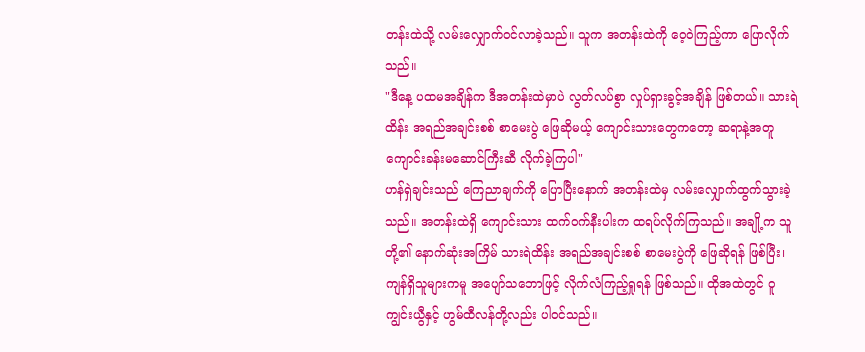တန်းထဲသို့ လမ်းလျှောက်ဝင်လာခဲ့သည်။ သူက အတန်းထဲကို ဝေ့ဝဲကြည့်ကာ ပြောလိုက်သည်။
"ဒီနေ့ ပထမအချိန်က ဒီအတန်းထဲမှာပဲ လွတ်လပ်စွာ လှုပ်ရှားခွင့်အချိန် ဖြစ်တယ်။ သားရဲထိန်း အရည်အချင်းစစ် စာမေးပွဲ ဖြေဆိုမယ့် ကျောင်းသားတွေကတော့ ဆရာနဲ့အတူ ကျောင်းခန်းမဆောင်ကြီးဆီ လိုက်ခဲ့ကြပါ"
ဟန်ရှဲချင်းသည် ကြေညာချက်ကို ပြောပြီးနောက် အတန်းထဲမှ လမ်းလျှောက်ထွက်သွားခဲ့သည်။ အတန်းထဲရှိ ကျောင်းသား ထက်ဝက်နီးပါးက ထရပ်လိုက်ကြသည်။ အချို့က သူတို့၏ နောက်ဆုံးအကြိမ် သားရဲထိန်း အရည်အချင်းစစ် စာမေးပွဲကို ဖြေဆိုရန် ဖြစ်ပြီး၊ ကျန်ရှိသူများကမူ အပျော်သဘောဖြင့် လိုက်လံကြည့်ရှုရန် ဖြစ်သည်။ ထိုအထဲတွင် ဝူကျွင်းယွီနှင့် ဟွမ်ထီလန်တို့လည်း ပါဝင်သည်။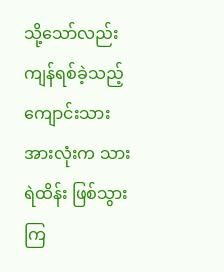သို့သော်လည်း ကျန်ရစ်ခဲ့သည့် ကျောင်းသားအားလုံးက သားရဲထိန်း ဖြစ်သွားကြ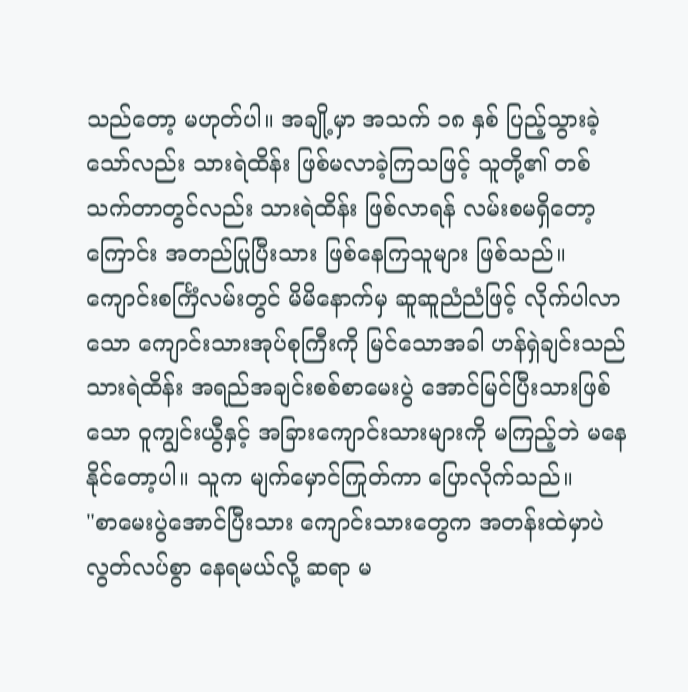သည်တော့ မဟုတ်ပါ။ အချို့မှာ အသက် ၁၈ နှစ် ပြည့်သွားခဲ့သော်လည်း သားရဲထိန်း ဖြစ်မလာခဲ့ကြသဖြင့် သူတို့၏ တစ်သက်တာတွင်လည်း သားရဲထိန်း ဖြစ်လာရန် လမ်းစမရှိတော့ကြောင်း အတည်ပြုပြီးသား ဖြစ်နေကြသူများ ဖြစ်သည်။
ကျောင်းစင်္ကြံလမ်းတွင် မိမိနောက်မှ ဆူဆူညံညံဖြင့် လိုက်ပါလာသော ကျောင်းသားအုပ်စုကြီးကို မြင်သောအခါ ဟန်ရှဲချင်းသည် သားရဲထိန်း အရည်အချင်းစစ်စာမေးပွဲ အောင်မြင်ပြီးသားဖြစ်သော ဝူကျွင်းယွီနှင့် အခြားကျောင်းသားများကို မကြည့်ဘဲ မနေနိုင်တော့ပါ။ သူက မျက်မှောင်ကြုတ်ကာ ပြောလိုက်သည်။
"စာမေးပွဲအောင်ပြီးသား ကျောင်းသားတွေက အတန်းထဲမှာပဲ လွတ်လပ်စွာ နေရမယ်လို့ ဆရာ မ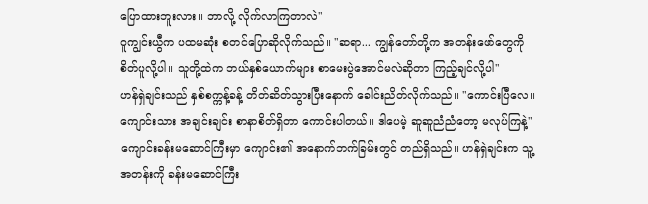ပြောထားဘူးလား။ ဘာလို့ လိုက်လာကြတာလဲ"
ဝူကျွင်းယွီက ပထမဆုံး စတင်ပြောဆိုလိုက်သည်။ "ဆရာ... ကျွန်တော်တို့က အတန်းဖော်တွေကို စိတ်ပူလို့ပါ။ သူတို့ထဲက ဘယ်နှစ်ယောက်များ စာမေးပွဲအောင်မလဲဆိုတာ ကြည့်ချင်လို့ပါ"
ဟန်ရှဲချင်းသည် နှစ်စက္ကန့်ခန့် တိတ်ဆိတ်သွားပြီးနောက် ခေါင်းညိတ်လိုက်သည်။ "ကောင်းပြီလေ။ ကျောင်းသား အချင်းချင်း စာနာစိတ်ရှိတာ ကောင်းပါတယ်။ ဒါပေမဲ့ ဆူဆူညံညံတော့ မလုပ်ကြနဲ့"
ကျောင်းခန်းမဆောင်ကြီးမှာ ကျောင်း၏ အနောက်ဘက်ခြမ်းတွင် တည်ရှိသည်။ ဟန်ရှဲချင်းက သူ့အတန်းကို ခန်းမဆောင်ကြီး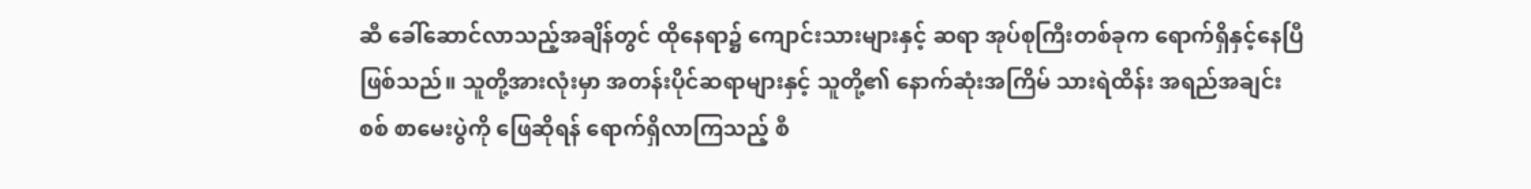ဆီ ခေါ်ဆောင်လာသည့်အချိန်တွင် ထိုနေရာ၌ ကျောင်းသားများနှင့် ဆရာ အုပ်စုကြီးတစ်ခုက ရောက်ရှိနှင့်နေပြီ ဖြစ်သည်။ သူတို့အားလုံးမှာ အတန်းပိုင်ဆရာများနှင့် သူတို့၏ နောက်ဆုံးအကြိမ် သားရဲထိန်း အရည်အချင်းစစ် စာမေးပွဲကို ဖြေဆိုရန် ရောက်ရှိလာကြသည့် စီ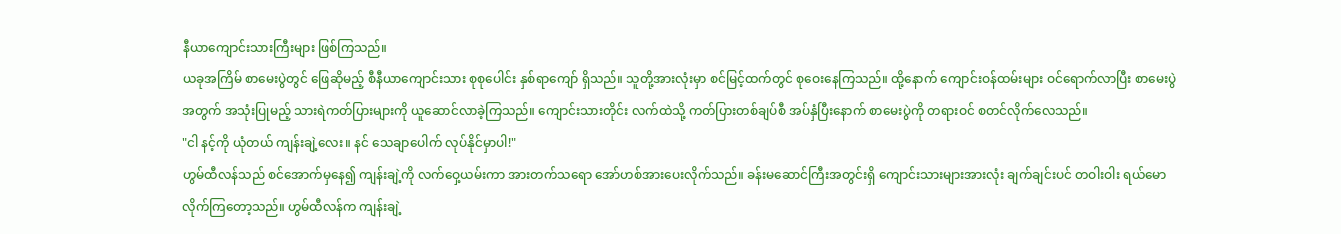နီယာကျောင်းသားကြီးများ ဖြစ်ကြသည်။
ယခုအကြိမ် စာမေးပွဲတွင် ဖြေဆိုမည့် စီနီယာကျောင်းသား စုစုပေါင်း နှစ်ရာကျော် ရှိသည်။ သူတို့အားလုံးမှာ စင်မြင့်ထက်တွင် စုဝေးနေကြသည်။ ထို့နောက် ကျောင်းဝန်ထမ်းများ ဝင်ရောက်လာပြီး စာမေးပွဲအတွက် အသုံးပြုမည့် သားရဲကတ်ပြားများကို ယူဆောင်လာခဲ့ကြသည်။ ကျောင်းသားတိုင်း လက်ထဲသို့ ကတ်ပြားတစ်ချပ်စီ အပ်နှံပြီးနောက် စာမေးပွဲကို တရားဝင် စတင်လိုက်လေသည်။
"ငါ နင့်ကို ယုံတယ် ကျန်းချဲ့လေး။ နင် သေချာပေါက် လုပ်နိုင်မှာပါ!"
ဟွမ်ထီလန်သည် စင်အောက်မှနေ၍ ကျန်းချဲ့ကို လက်ဝှေ့ယမ်းကာ အားတက်သရော အော်ဟစ်အားပေးလိုက်သည်။ ခန်းမဆောင်ကြီးအတွင်းရှိ ကျောင်းသားများအားလုံး ချက်ချင်းပင် တဝါးဝါး ရယ်မောလိုက်ကြတော့သည်။ ဟွမ်ထီလန်က ကျန်းချဲ့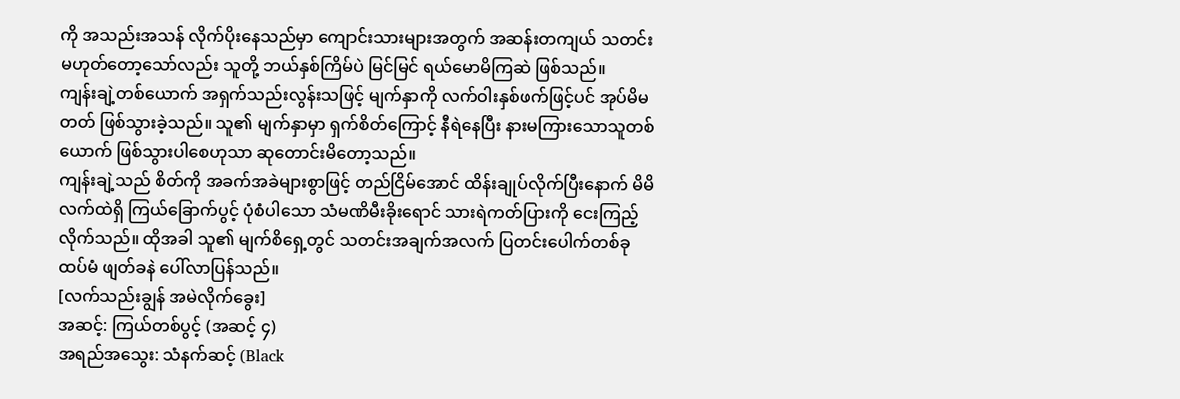ကို အသည်းအသန် လိုက်ပိုးနေသည်မှာ ကျောင်းသားများအတွက် အဆန်းတကျယ် သတင်းမဟုတ်တော့သော်လည်း သူတို့ ဘယ်နှစ်ကြိမ်ပဲ မြင်မြင် ရယ်မောမိကြဆဲ ဖြစ်သည်။
ကျန်းချဲ့တစ်ယောက် အရှက်သည်းလွန်းသဖြင့် မျက်နှာကို လက်ဝါးနှစ်ဖက်ဖြင့်ပင် အုပ်မိမတတ် ဖြစ်သွားခဲ့သည်။ သူ၏ မျက်နှာမှာ ရှက်စိတ်ကြောင့် နီရဲနေပြီး နားမကြားသောသူတစ်ယောက် ဖြစ်သွားပါစေဟုသာ ဆုတောင်းမိတော့သည်။
ကျန်းချဲ့သည် စိတ်ကို အခက်အခဲများစွာဖြင့် တည်ငြိမ်အောင် ထိန်းချုပ်လိုက်ပြီးနောက် မိမိလက်ထဲရှိ ကြယ်ခြောက်ပွင့် ပုံစံပါသော သံမဏိမီးခိုးရောင် သားရဲကတ်ပြားကို ငေးကြည့်လိုက်သည်။ ထိုအခါ သူ၏ မျက်စိရှေ့တွင် သတင်းအချက်အလက် ပြတင်းပေါက်တစ်ခု ထပ်မံ ဖျတ်ခနဲ ပေါ်လာပြန်သည်။
[လက်သည်းချွန် အမဲလိုက်ခွေး]
အဆင့်: ကြယ်တစ်ပွင့် (အဆင့် ၄)
အရည်အသွေး: သံနက်ဆင့် (Black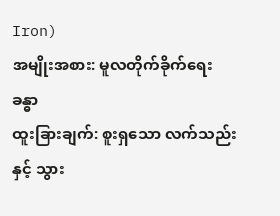Iron)
အမျိုးအစား: မူလတိုက်ခိုက်ရေးခန္ဓာ
ထူးခြားချက်: စူးရှသော လက်သည်းနှင့် သွား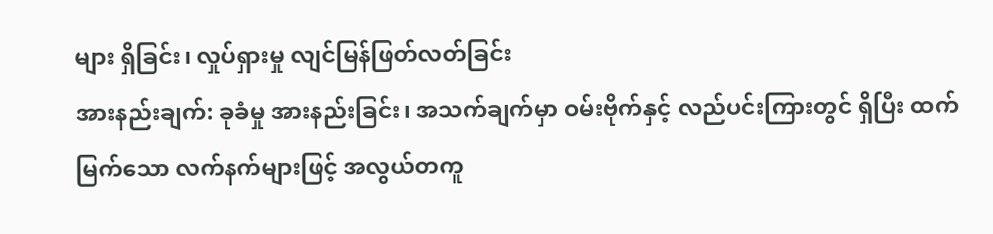များ ရှိခြင်း၊ လှုပ်ရှားမှု လျင်မြန်ဖြတ်လတ်ခြင်း
အားနည်းချက်: ခုခံမှု အားနည်းခြင်း၊ အသက်ချက်မှာ ဝမ်းဗိုက်နှင့် လည်ပင်းကြားတွင် ရှိပြီး ထက်မြက်သော လက်နက်များဖြင့် အလွယ်တကူ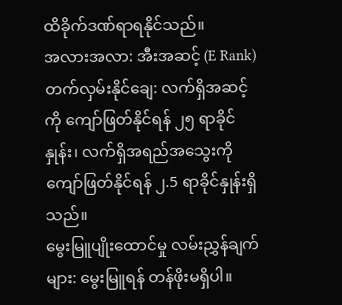ထိခိုက်ဒဏ်ရာရနိုင်သည်။
အလားအလာ: အီးအဆင့် (E Rank)
တက်လှမ်းနိုင်ချေ: လက်ရှိအဆင့်ကို ကျော်ဖြတ်နိုင်ရန် ၂၅ ရာခိုင်နှုန်း၊ လက်ရှိအရည်အသွေးကို ကျော်ဖြတ်နိုင်ရန် ၂.5 ရာခိုင်နှုန်းရှိသည်။
မွေးမြူပျိုးထောင်မှု လမ်းညွှန်ချက်များ: မွေးမြူရန် တန်ဖိုးမရှိပါ။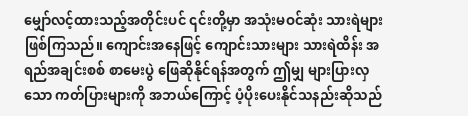မျှော်လင့်ထားသည့်အတိုင်းပင် ၎င်းတို့မှာ အသုံးမဝင်ဆုံး သားရဲများ ဖြစ်ကြသည်။ ကျောင်းအနေဖြင့် ကျောင်းသားများ သားရဲထိန်း အရည်အချင်းစစ် စာမေးပွဲ ဖြေဆိုနိုင်ရန်အတွက် ဤမျှ များပြားလှသော ကတ်ပြားများကို အဘယ်ကြောင့် ပံ့ပိုးပေးနိုင်သနည်းဆိုသည်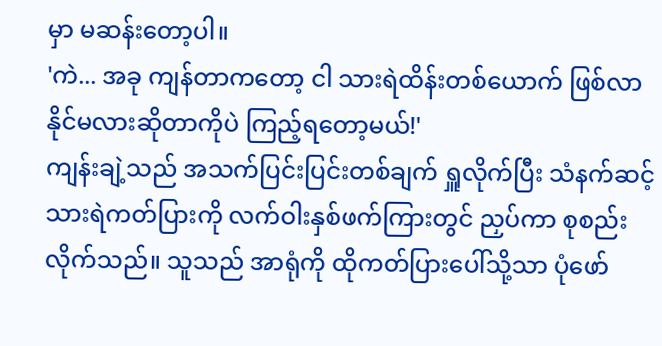မှာ မဆန်းတော့ပါ။
'ကဲ... အခု ကျန်တာကတော့ ငါ သားရဲထိန်းတစ်ယောက် ဖြစ်လာနိုင်မလားဆိုတာကိုပဲ ကြည့်ရတော့မယ်!'
ကျန်းချဲ့သည် အသက်ပြင်းပြင်းတစ်ချက် ရှူလိုက်ပြီး သံနက်ဆင့် သားရဲကတ်ပြားကို လက်ဝါးနှစ်ဖက်ကြားတွင် ညှပ်ကာ စုစည်းလိုက်သည်။ သူသည် အာရုံကို ထိုကတ်ပြားပေါ်သို့သာ ပုံဖော်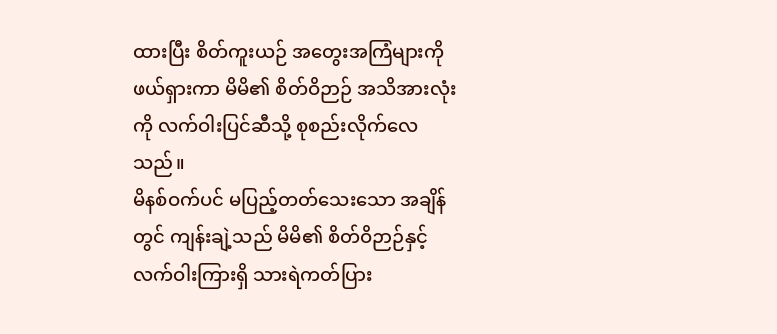ထားပြီး စိတ်ကူးယဉ် အတွေးအကြံများကို ဖယ်ရှားကာ မိမိ၏ စိတ်ဝိဉာဉ် အသိအားလုံးကို လက်ဝါးပြင်ဆီသို့ စုစည်းလိုက်လေသည်။
မိနစ်ဝက်ပင် မပြည့်တတ်သေးသော အချိန်တွင် ကျန်းချဲ့သည် မိမိ၏ စိတ်ဝိဉာဉ်နှင့် လက်ဝါးကြားရှိ သားရဲကတ်ပြား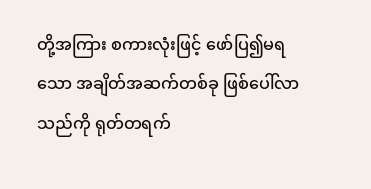တို့အကြား စကားလုံးဖြင့် ဖော်ပြ၍မရသော အချိတ်အဆက်တစ်ခု ဖြစ်ပေါ်လာသည်ကို ရုတ်တရက်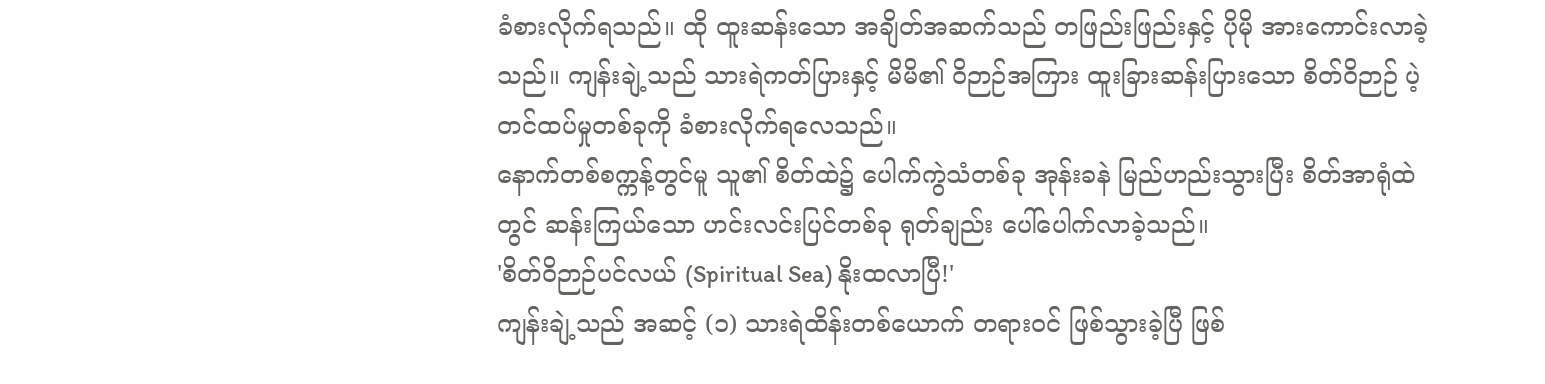ခံစားလိုက်ရသည်။ ထို ထူးဆန်းသော အချိတ်အဆက်သည် တဖြည်းဖြည်းနှင့် ပိုမို အားကောင်းလာခဲ့သည်။ ကျန်းချဲ့သည် သားရဲကတ်ပြားနှင့် မိမိ၏ ဝိဉာဉ်အကြား ထူးခြားဆန်းပြားသော စိတ်ဝိဉာဉ် ပဲ့တင်ထပ်မှုတစ်ခုကို ခံစားလိုက်ရလေသည်။
နောက်တစ်စက္ကန့်တွင်မူ သူ၏ စိတ်ထဲ၌ ပေါက်ကွဲသံတစ်ခု အုန်းခနဲ မြည်ဟည်းသွားပြီး စိတ်အာရုံထဲတွင် ဆန်းကြယ်သော ဟင်းလင်းပြင်တစ်ခု ရုတ်ချည်း ပေါ်ပေါက်လာခဲ့သည်။
'စိတ်ဝိဉာဉ်ပင်လယ် (Spiritual Sea) နိုးထလာပြီ!'
ကျန်းချဲ့သည် အဆင့် (၁) သားရဲထိန်းတစ်ယောက် တရားဝင် ဖြစ်သွားခဲ့ပြီ ဖြစ်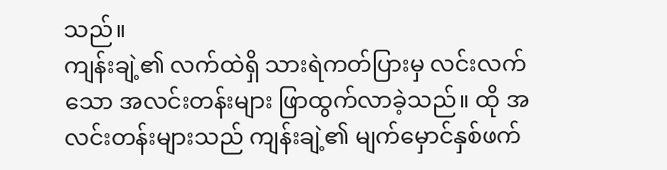သည်။
ကျန်းချဲ့၏ လက်ထဲရှိ သားရဲကတ်ပြားမှ လင်းလက်သော အလင်းတန်းများ ဖြာထွက်လာခဲ့သည်။ ထို အလင်းတန်းများသည် ကျန်းချဲ့၏ မျက်မှောင်နှစ်ဖက်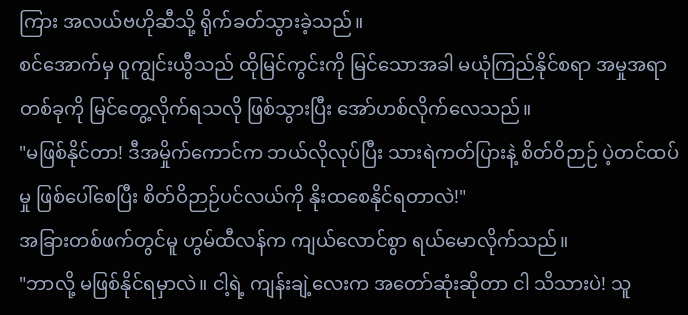ကြား အလယ်ဗဟိုဆီသို့ ရိုက်ခတ်သွားခဲ့သည်။
စင်အောက်မှ ဝူကျွင်းယွီသည် ထိုမြင်ကွင်းကို မြင်သောအခါ မယုံကြည်နိုင်စရာ အမှုအရာတစ်ခုကို မြင်တွေ့လိုက်ရသလို ဖြစ်သွားပြီး အော်ဟစ်လိုက်လေသည်။
"မဖြစ်နိုင်တာ! ဒီအမှိုက်ကောင်က ဘယ်လိုလုပ်ပြီး သားရဲကတ်ပြားနဲ့ စိတ်ဝိဉာဉ် ပဲ့တင်ထပ်မှု ဖြစ်ပေါ်စေပြီး စိတ်ဝိဉာဉ်ပင်လယ်ကို နိုးထစေနိုင်ရတာလဲ!"
အခြားတစ်ဖက်တွင်မူ ဟွမ်ထီလန်က ကျယ်လောင်စွာ ရယ်မောလိုက်သည်။
"ဘာလို့ မဖြစ်နိုင်ရမှာလဲ။ ငါ့ရဲ့ ကျန်းချဲ့လေးက အတော်ဆုံးဆိုတာ ငါ သိသားပဲ! သူ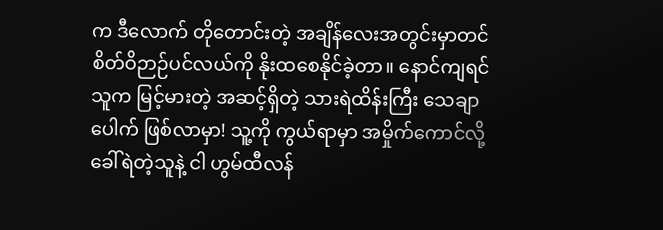က ဒီလောက် တိုတောင်းတဲ့ အချိန်လေးအတွင်းမှာတင် စိတ်ဝိဉာဉ်ပင်လယ်ကို နိုးထစေနိုင်ခဲ့တာ။ နောင်ကျရင် သူက မြင့်မားတဲ့ အဆင့်ရှိတဲ့ သားရဲထိန်းကြီး သေချာပေါက် ဖြစ်လာမှာ! သူ့ကို ကွယ်ရာမှာ အမှိုက်ကောင်လို့ ခေါ်ရဲတဲ့သူနဲ့ ငါ ဟွမ်ထီလန်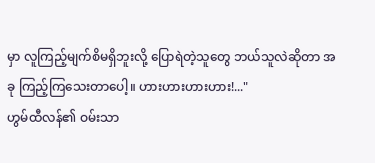မှာ လူကြည့်မျက်စိမရှိဘူးလို့ ပြောရဲတဲ့သူတွေ ဘယ်သူလဲဆိုတာ အခု ကြည့်ကြသေးတာပေါ့။ ဟားဟားဟားဟား!..."
ဟွမ်ထီလန်၏ ဝမ်းသာ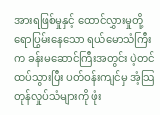အားရဖြစ်မှုနှင့် ထောင်လွှားမှုတို့ ရောပြွမ်းနေသော ရယ်မောသံကြီးက ခန်းမဆောင်ကြီးအတွင်း ပဲ့တင်ထပ်သွားပြီး ပတ်ဝန်းကျင်မှ အံ့သြတုန်လှုပ်သံများကို ဖုံး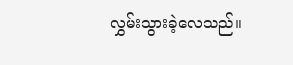လွှမ်းသွားခဲ့လေသည်။